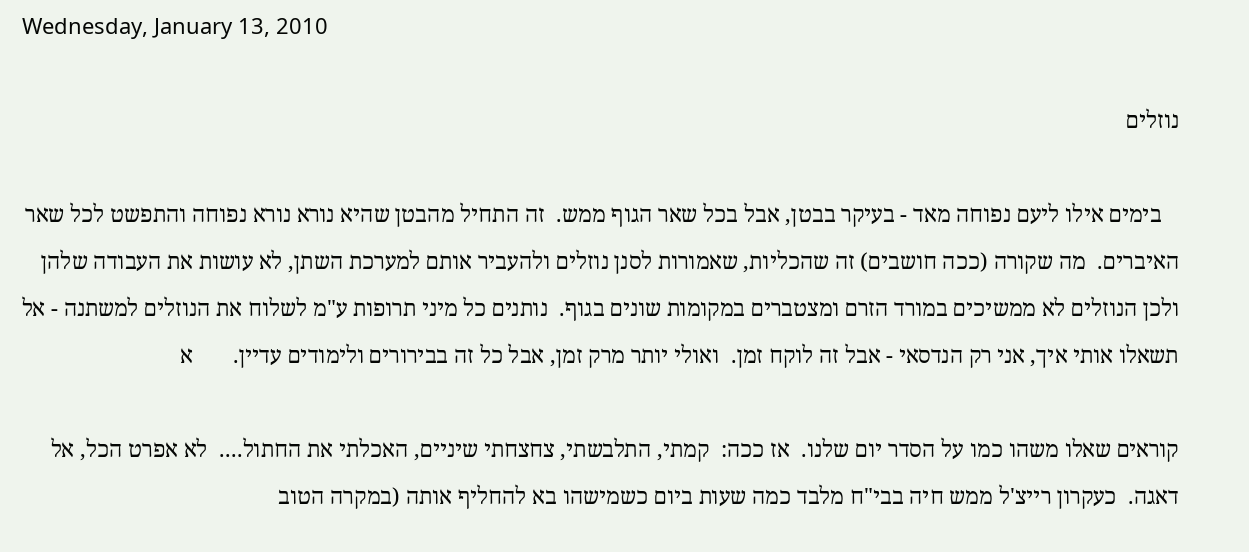Wednesday, January 13, 2010

נוזלים

   בימים אילו ליעם נפוחה מאד - בעיקר בבטן, אבל בכל שאר הגוף ממש.  זה התחיל מהבטן שהיא נורא נורא נפוחה והתפשט לכל שאר האיברים.  מה שקורה (ככה חושבים) זה שהכליות, שאמורות לסנן נוזלים ולהעביר אותם למערכת השתן, לא עושות את העבודה שלהן ולכן הנוזלים לא ממשיכים במורד הזרם ומצטברים במקומות שונים בגוף.  נותנים כל מיני תרופות ע"מ לשלוח את הנוזלים למשתנה - אל תשאלו אותי איך, אני רק הנדסאי - אבל זה לוקח זמן.  ואולי יותר מרק זמן, אבל כל זה בבירורים ולימודים עדיין.       א

קוראים שאלו משהו כמו על הסדר יום שלנו.  אז ככה:  קמתי, התלבשתי, צחצחתי שיניים, האכלתי את החתול....  לא אפרט הכל, אל דאגה.  כעקרון רייצ'ל ממש חיה בבי"ח מלבד כמה שעות ביום כשמישהו בא להחליף אותה (במקרה הטוב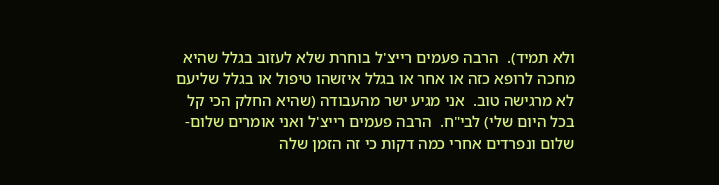ולא תמיד).  הרבה פעמים רייצ'ל בוחרת שלא לעזוב בגלל שהיא מחכה לרופא כזה או אחר או בגלל איזשהו טיפול או בגלל שליעם לא מרגישה טוב.  אני מגיע ישר מהעבודה (שהיא החלק הכי קל בכל היום שלי) לבי"ח.  הרבה פעמים רייצ'ל ואני אומרים שלום-שלום ונפרדים אחרי כמה דקות כי זה הזמן שלה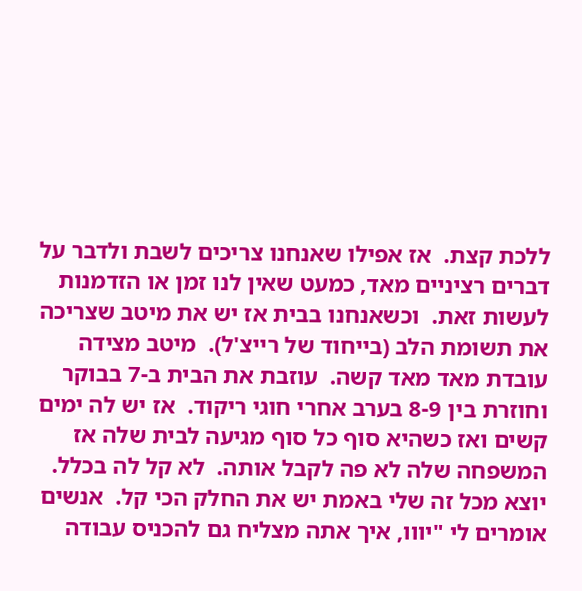ללכת קצת.  אז אפילו שאנחנו צריכים לשבת ולדבר על דברים רציניים מאד, כמעט שאין לנו זמן או הזדמנות לעשות זאת.  וכשאנחנו בבית אז יש את מיטב שצריכה את תשומת הלב (בייחוד של רייצ'ל).  מיטב מצידה עובדת מאד מאד קשה.  עוזבת את הבית ב-7 בבוקר וחוזרת בין 8-9 בערב אחרי חוגי ריקוד.  אז יש לה ימים קשים ואז כשהיא סוף כל סוף מגיעה לבית שלה אז המשפחה שלה לא פה לקבל אותה.  לא קל לה בכלל.  יוצא מכל זה שלי באמת יש את החלק הכי קל.  אנשים אומרים לי "יווו, איך אתה מצליח גם להכניס עבודה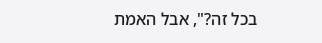בכל זה?", אבל האמת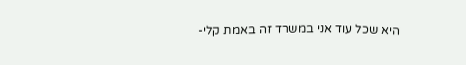היא שכל עוד אני במשרד זה באמת קלי-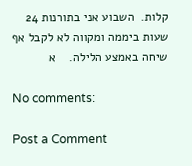קלות.  השבוע אני בתורנות 24 שעות ביממה ומקווה לא לקבל אף שיחה באמצע הלילה.    א

No comments:

Post a Comment